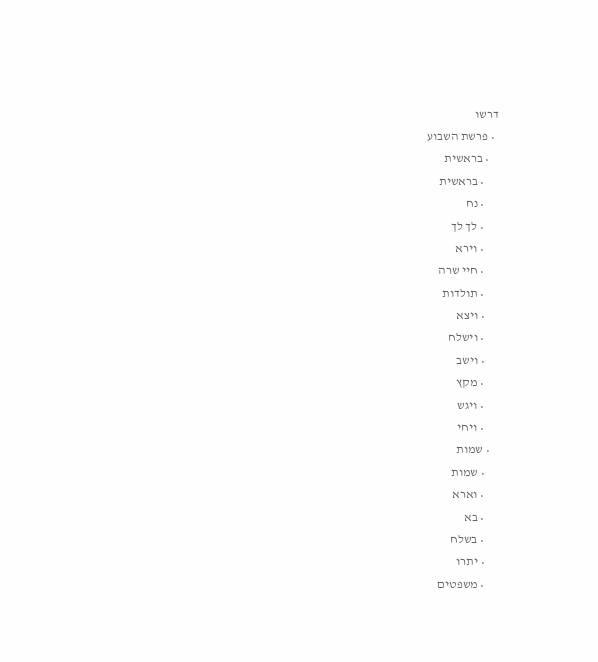דרשו
  • פרשת השבוע
    • בראשית
      • בראשית
      • נח
      • לך לך
      • וירא
      • חיי שרה
      • תולדות
      • ויצא
      • וישלח
      • וישב
      • מקץ
      • ויגש
      • ויחי
    • שמות
      • שמות
      • וארא
      • בא
      • בשלח
      • יתרו
      • משפטים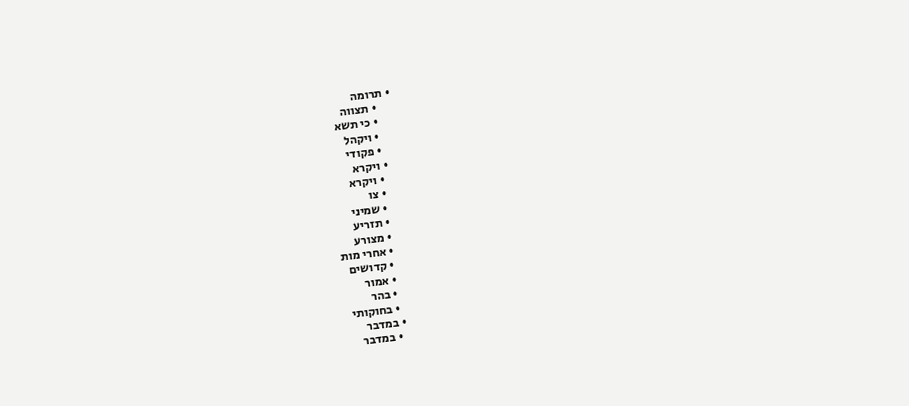• תרומה
      • תצווה
      • כי תשא
      • ויקהל
      • פקודי
    • ויקרא
      • ויקרא
      • צו
      • שמיני
      • תזריע
      • מצורע
      • אחרי מות
      • קדושים
      • אמור
      • בהר
      • בחוקותי
    • במדבר
      • במדבר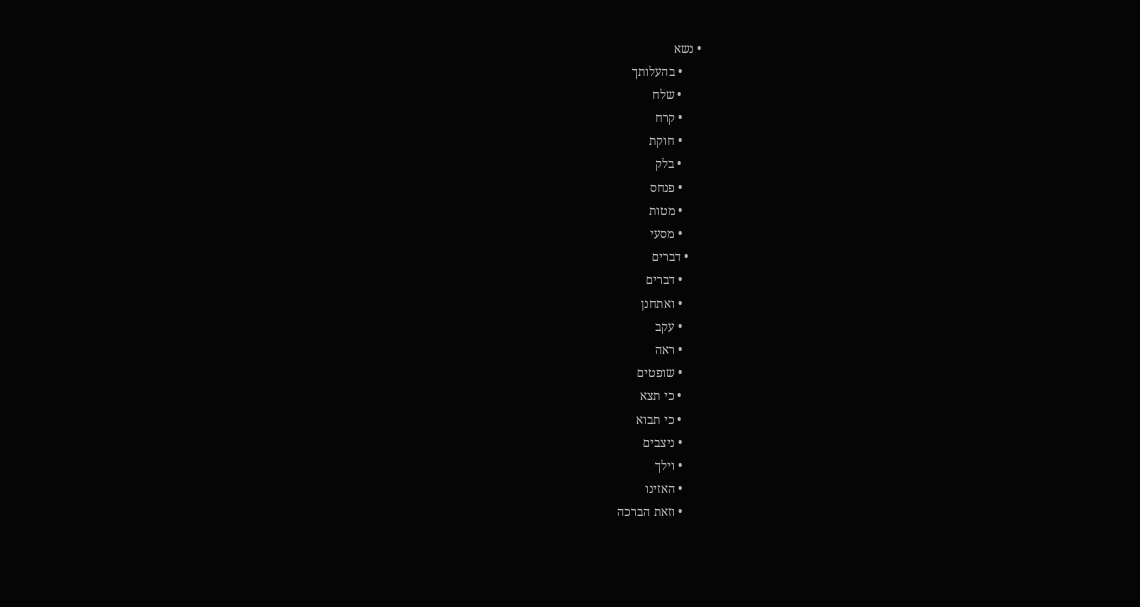• נשא
      • בהעלותך
      • שלח
      • קרח
      • חוקת
      • בלק
      • פנחס
      • מטות
      • מסעי
    • דברים
      • דברים
      • ואתחנן
      • עקב
      • ראה
      • שופטים
      • כי תצא
      • כי תבוא
      • ניצבים
      • וילך
      • האזינו
      • וזאת הברכה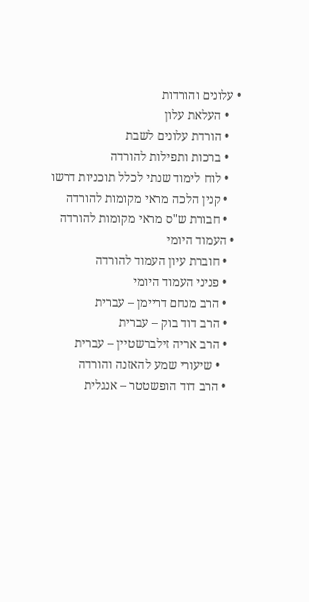• עלונים והורדות
    • העלאת עלון
    • הורדת עלונים לשבת
    • ברכות ותפילות להורדה
    • לוח לימוד שנתי לכלל תוכניות דרשו
    • קנין הלכה מראי מקומות להורדה
    • חבורת ש"ס מראי מקומות להורדה
  • העמוד היומי
    • חוברת עיון העמוד להורדה
    • פניני העמוד היומי
    • הרב מנחם דריימן – עברית
    • הרב דוד בוק – עברית
    • הרב אריה זילברשטיין – עברית
      • שיעורי שמע להאזנה והורדה
    • הרב דוד הופשטטר – אנגלית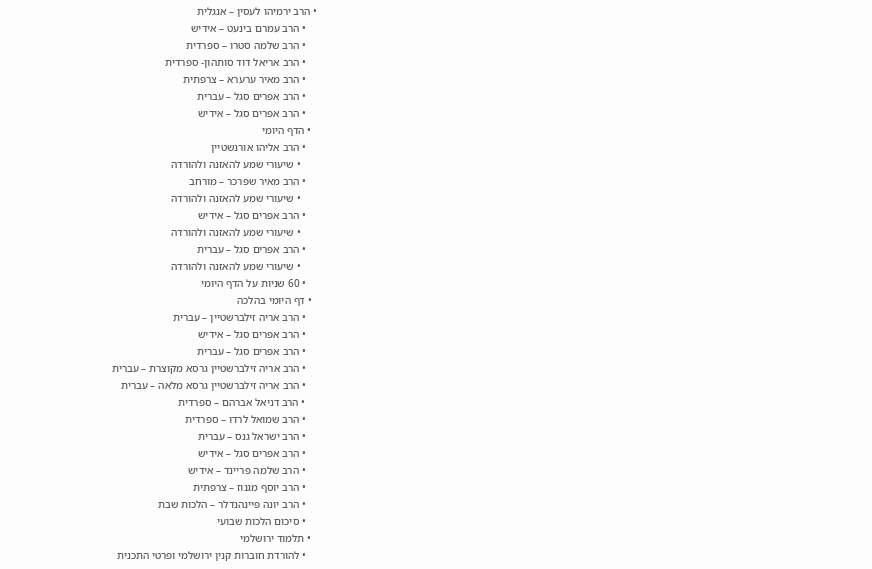• הרב ירמיהו לעסין – אנגלית
    • הרב עמרם בינעט – אידיש
    • הרב שלמה סטרו – ספרדית
    • הרב אריאל דוד סותהון- ספרדית
    • הרב מאיר ערערא – צרפתית
    • הרב אפרים סגל – עברית
    • הרב אפרים סגל – אידיש
  • הדף היומי
    • הרב אליהו אורנשטיין
      • שיעורי שמע להאזנה ולהורדה
    • הרב מאיר שפרכר – מורחב
      • שיעורי שמע להאזנה ולהורדה
    • הרב אפרים סגל – אידיש
      • שיעורי שמע להאזנה ולהורדה
    • הרב אפרים סגל – עברית
      • שיעורי שמע להאזנה ולהורדה
    • 60 שניות על הדף היומי
  • דף היומי בהלכה
    • הרב אריה זילברשטיין – עברית
    • הרב אפרים סגל – אידיש
    • הרב אפרים סגל – עברית
    • הרב אריה זילברשטיין גרסא מקוצרת – עברית
    • הרב אריה זילברשטיין גרסא מלאה – עברית
    • הרב דניאל אברהם – ספרדית
    • הרב שמואל לרדו – ספרדית
    • הרב ישראל גנס – עברית
    • הרב אפרים סגל – אידיש
    • הרב שלמה פריינד – אידיש
    • הרב יוסף מגנוז – צרפתית
    • הרב יונה פיינהנדלר – הלכות שבת
    • סיכום הלכות שבועי
  • תלמוד ירושלמי
    • להורדת חוברות קנין ירושלמי ופרטי התכנית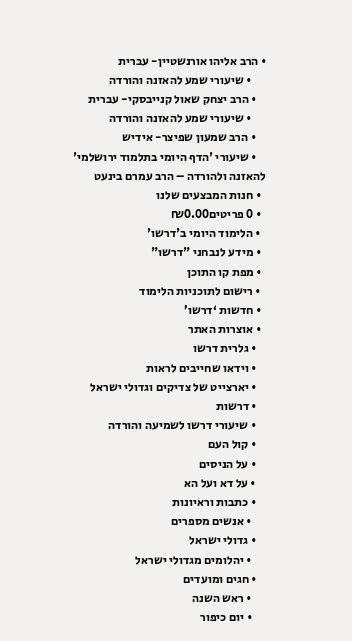• הרב אליהו אורנשטיין- עברית
      • שיעורי שמע להאזנה והורדה
    • הרב יצחק שאול קנייבסקי- עברית
      • שיעורי שמע להאזנה והורדה
    • הרב שמעון שפיצר- אידיש
    • שיעורי 'הדף היומי בתלמוד ירושלמי' להאזנה ולהורדה – הרב עמרם בינעט
  • חנות המבצעים שלנו
  • 0 פריטים₪0.00
  • הלימוד היומי ב'דרשו'
  • מידע לנבחני "דרשו"
  • מפת קו התוכן
  • רישום לתוכניות הלימוד
  • חדשות ‘דרשו’
  • אוצרות האתר
    • גלרית דרשו
    • וידאו שחייבים לראות
    • יארצייט של צדיקים וגדולי ישראל
    • דרשות
    • שיעורי דרשו לשמיעה והורדה
    • קול העם
    • על הניסים
    • על דא ועל הא
    • כתבות וראיונות
      • אנשים מספרים
    • גדולי ישראל
      • יהלומים מגדולי ישראל
    • חגים ומועדים
      • ראש השנה
      • יום כיפור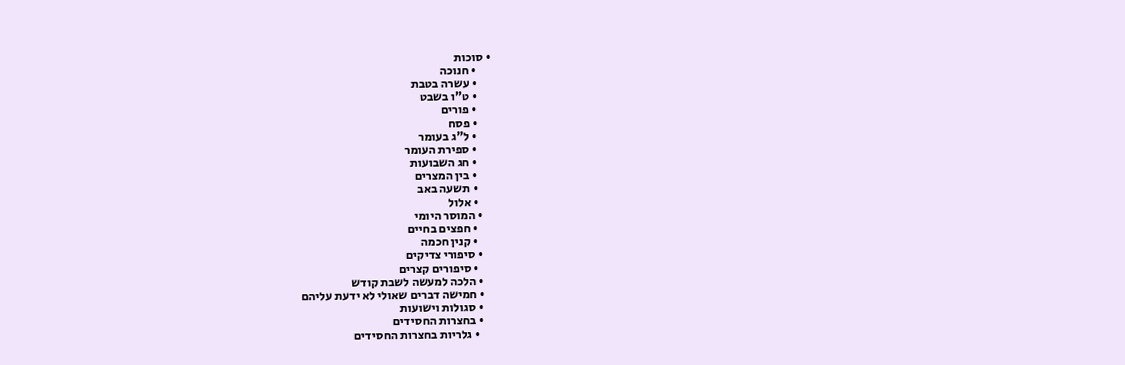• סוכות
      • חנוכה
      • עשרה בטבת
      • ט"ו בשבט
      • פורים
      • פסח
      • ל"ג בעומר
      • ספירת העומר
      • חג השבועות
      • בין המצרים
      • תשעה באב
      • אלול
    • המוסר היומי
      • חפצים בחיים
      • קנין חכמה
    • סיפורי צדיקים
      • סיפורים קצרים
    • הלכה למעשה לשבת קודש
    • חמישה דברים שאולי לא ידעת עליהם
    • סגולות וישועות
    • בחצרות החסידים
      • גלריות בחצרות החסידים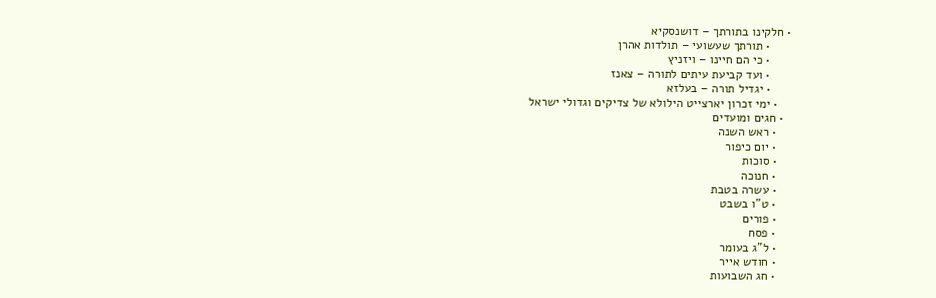• חלקינו בתורתך – דושנסקיא
      • תורתך שעשועי – תולדות אהרן
      • כי הם חיינו – ויזניץ
      • ועד קביעת עיתים לתורה – צאנז
      • יגדיל תורה – בעלזא
    • ימי זכרון יארצייט הילולא של צדיקים וגדולי ישראל
  • חגים ומועדים
    • ראש השנה
    • יום כיפור
    • סוכות
    • חנוכה
    • עשרה בטבת
    • ט"ו בשבט
    • פורים
    • פסח
    • ל"ג בעומר
    • חודש אייר
    • חג השבועות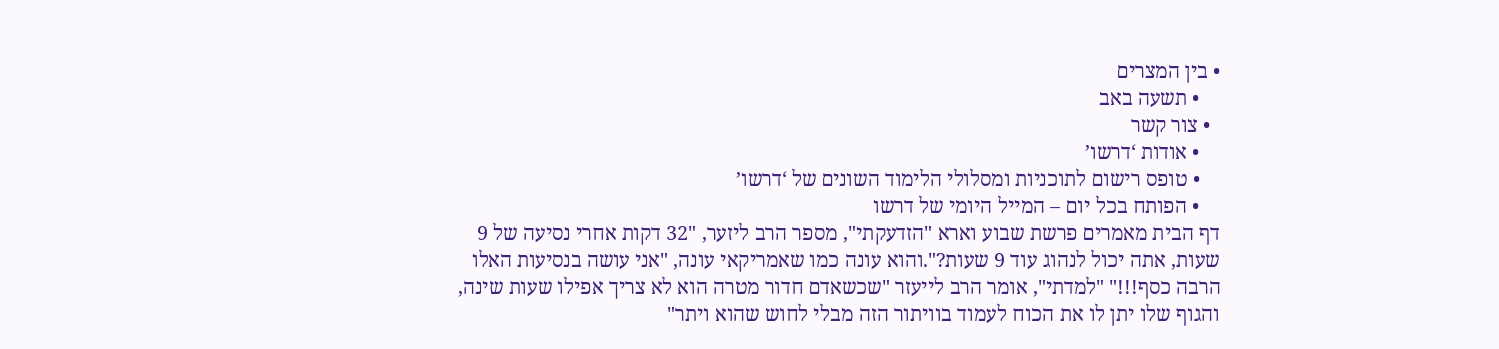• בין המצרים
    • תשעה באב
  • צור קשר
    • אודות ‘דרשו’
    • טופס רישום לתוכניות ומסלולי הלימוד השונים של ‘דרשו’
    • הפותח בכל יום – המייל היומי של דרשו
דף הבית מאמרים פרשת שבוע וארא "הזדעקתי", מספר הרב ליזער, "32 דקות אחרי נסיעה של 9 שעות, אתה יכול לנהוג עוד 9 שעות?".והוא עונה כמו שאמריקאי עונה, "אני עושה בנסיעות האלו הרבה כסף!!!" "למדתי", אומר הרב לייעזר "שכשאדם חדור מטרה הוא לא צריך אפילו שעות שינה, והגוף שלו יתן לו את הכוח לעמוד בוויתור הזה מבלי לחוש שהוא ויתר"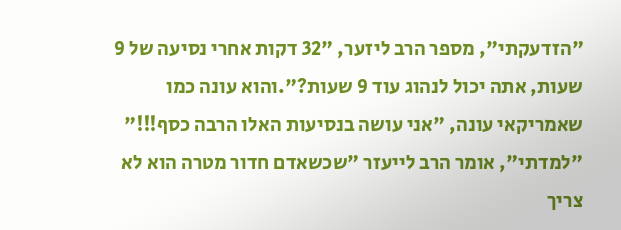"הזדעקתי", מספר הרב ליזער, "32 דקות אחרי נסיעה של 9 שעות, אתה יכול לנהוג עוד 9 שעות?".והוא עונה כמו שאמריקאי עונה, "אני עושה בנסיעות האלו הרבה כסף!!!" "למדתי", אומר הרב לייעזר "שכשאדם חדור מטרה הוא לא צריך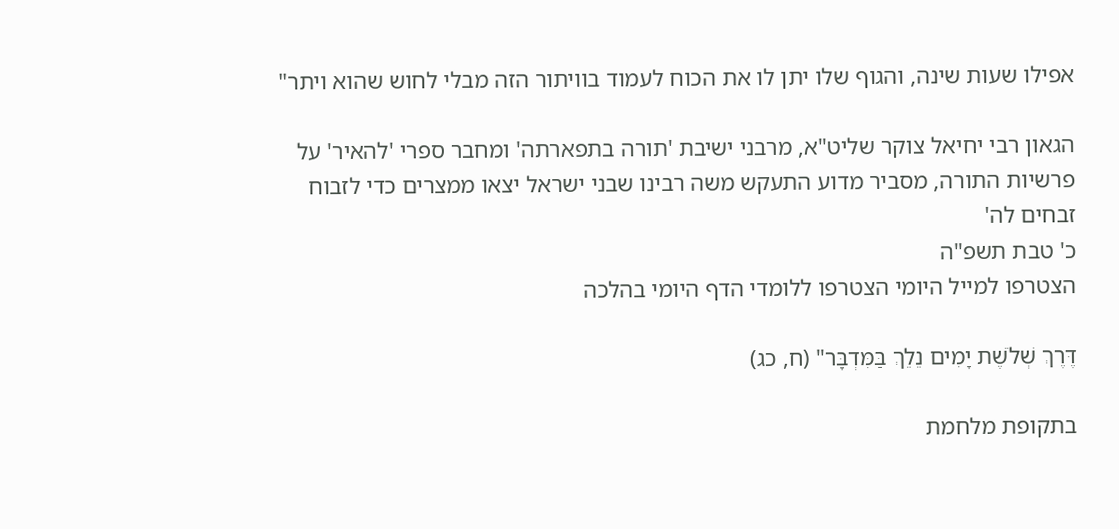אפילו שעות שינה, והגוף שלו יתן לו את הכוח לעמוד בוויתור הזה מבלי לחוש שהוא ויתר"

הגאון רבי יחיאל צוקר שליט"א, מרבני ישיבת 'תורה בתפארתה' ומחבר ספרי 'להאיר' על פרשיות התורה, מסביר מדוע התעקש משה רבינו שבני ישראל יצאו ממצרים כדי לזבוח זבחים לה'
כ' טבת תשפ"ה
הצטרפו למייל היומי הצטרפו ללומדי הדף היומי בהלכה

דֶּרֶךְ שְׁלֹשֶׁת יָמִים נֵלֵךְ בַּמִּדְבָּר" (ח, כג)

בתקופת מלחמת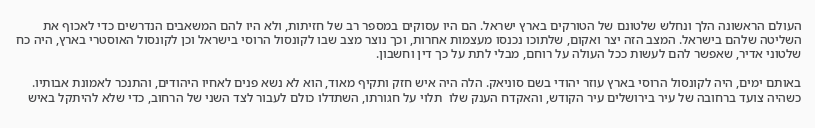העולם הראשונה הלך ונחלש שלטונם של הטורקים בארץ ישראל. הם היו עסוקים במספר רב של חזיתות, ולא היו להם המשאבים הנדרשים כדי לאכוף את השליטה שלהם בישראל. המצב הזה יצר ואקום, שלתוכו נכנסו מעצמות אחרות, וכך נוצר מצב שבו לקונסול הרוסי בישראל וכן לקונסול האוסטרי בארץ, היה כח שלטוני אדיר, שאפשר להם לעשות ככל העולה על רוחם, מבלי לתת על כך דין וחשבון.

באותם ימים, היה לקונסול הרוסי בארץ עוזר יהודי בשם סוניאק. הלה היה איש חזק ותקיף מאוד, הוא לא נשא פנים לאחיו היהודים, והתנכר לאמונת אבותיו. כשהיה צועד ברחובה של עיר בירושלים עיר הקודש, והאקדח הענק שלו  תלוי על חגורתו, השתדלו כולם לעבור לצד השני של הרחוב, כדי שלא להיתקל באיש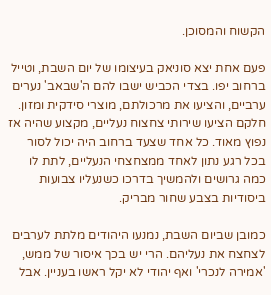הקשוח והמסוכן.

פעם אחת יצא סוניאק בעיצומו של יום השבת, וטייל ברחוב יפו. בצדי הכביש ישבו להם ה'שבאב' נערים ערביים, והציעו את מרכולתם, מוצרי סידקית ומזון. חלקם הציעו שירותי צחצוח נעליים, מקצוע שהיה אז נפוץ מאוד. כל אחד שצעד ברחוב היה יכול לסור בכל רגע נתון לאחד ממצחצחי הנעליים, לתת לו כמה גרושים ולהמשיך בדרכו כשנעליו צבועות ביסודיות בצבע שחור מבריק.

כמובן שביום השבת, נמנעו היהודים מלתת לערבים לצחצח את נעליהם. הרי יש בכך איסור של ממש, 'אמירה לנכרי' ואף יהודי לא יקל ראשו בעניין. אבל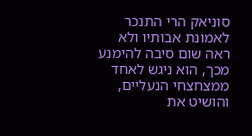סוניאק הרי התנכר לאמונת אבותיו ולא ראה שום סיבה להימנע מכך, הוא ניגש לאחד ממצחצחי הנעליים, והושיט את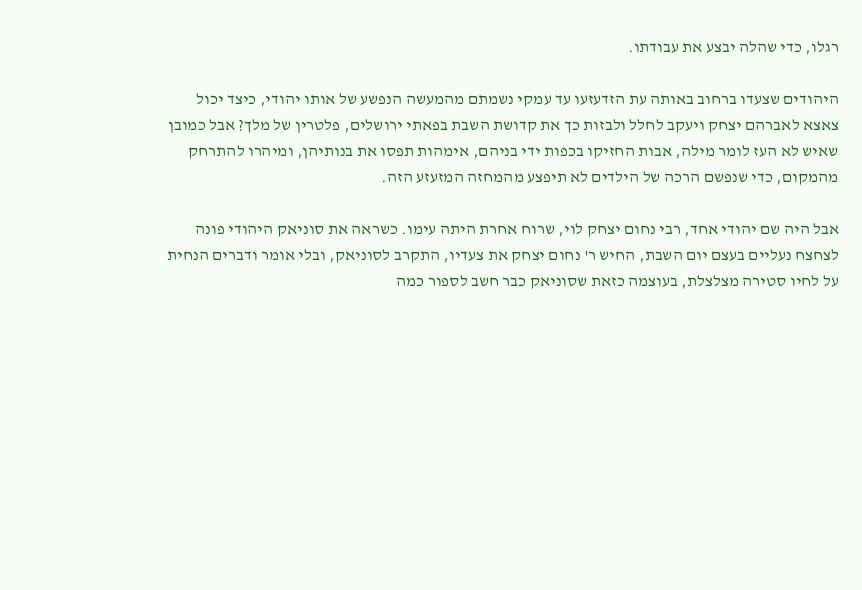רגלו, כדי שהלה יבצע את עבודתו.

היהודים שצעדו ברחוב באותה עת הזדעזעו עד עמקי נשמתם מהמעשה הנפשע של אותו יהודי, כיצד יכול צאצא לאברהם יצחק ויעקב לחלל ולבזות כך את קדושת השבת בפאתי ירושלים, פלטרין של מלך? אבל כמובן שאיש לא העז לומר מילה, אבות החזיקו בכפות ידי בניהם, אימהות תפסו את בנותיהן, ומיהרו להתרחק מהמקום, כדי שנפשם הרכה של הילדים לא תיפצע מהמחזה המזעזע הזה.

אבל היה שם יהודי אחד, רבי נחום יצחק לוי, שרוח אחרת היתה עימו. כשראה את סוניאק היהודי פונה לצחצח נעליים בעצם יום השבת, החיש ר' נחום יצחק את צעדיו, התקרב לסוניאק, ובלי אומר ודברים הנחית על לחיו סטירה מצלצלת, בעוצמה כזאת שסוניאק כבר חשב לספור כמה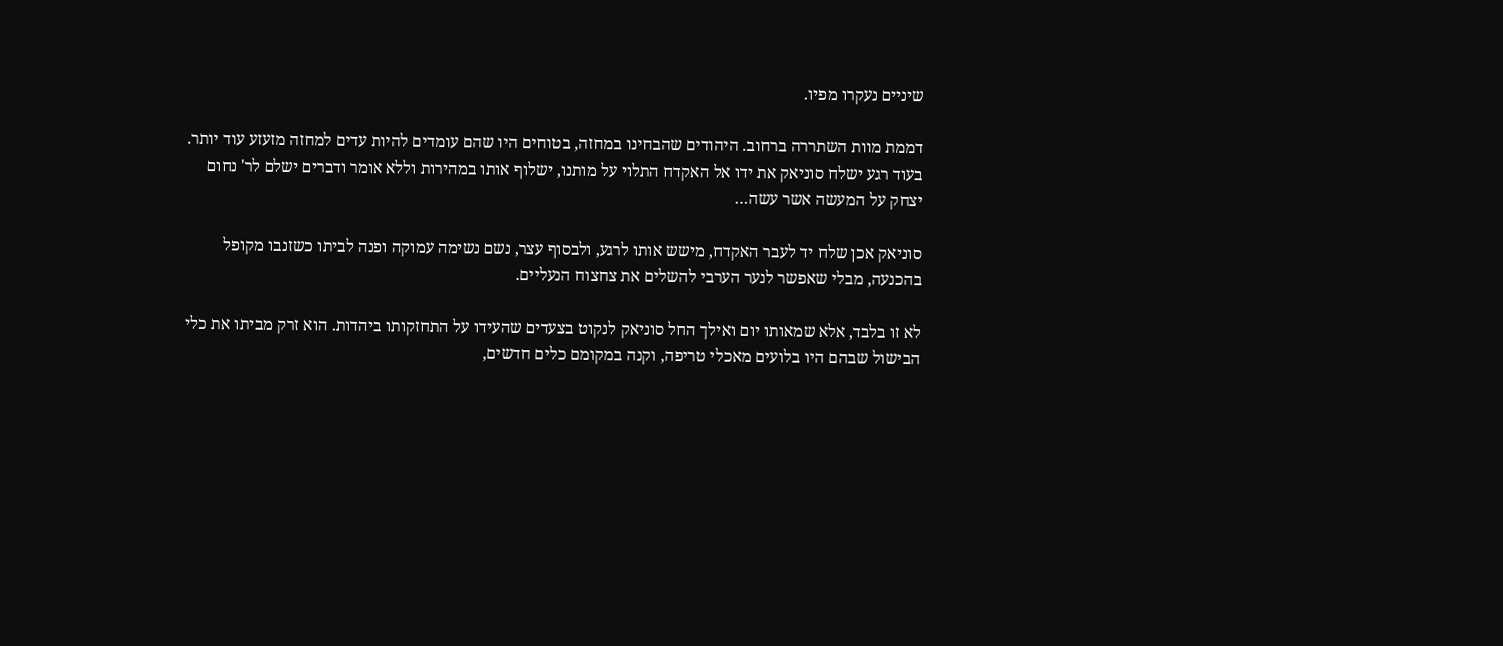שיניים נעקרו מפיו.

דממת מוות השתררה ברחוב. היהודים שהבחינו במחזה, בטוחים היו שהם עומדים להיות עדים למחזה מזעזע עוד יותר. בעוד רגע ישלח סוניאק את ידו אל האקדח התלוי על מותנו, ישלוף אותו במהירות וללא אומר ודברים ישלם לר' נחום יצחק על המעשה אשר עשה…

סוניאק אכן שלח יד לעבר האקדח, מישש אותו לרגע, ולבסוף עצר, נשם נשימה עמוקה ופנה לביתו כשזנבו מקופל בהכנעה, מבלי שאפשר לנער הערבי להשלים את צחצוח הנעליים.

לא זו בלבד, אלא שמאותו יום ואילך החל סוניאק לנקוט בצעדים שהעידו על התחזקותו ביהדות. הוא זרק מביתו את כלי הבישול שבהם היו בלועים מאכלי טריפה, וקנה במקומם כלים חדשים,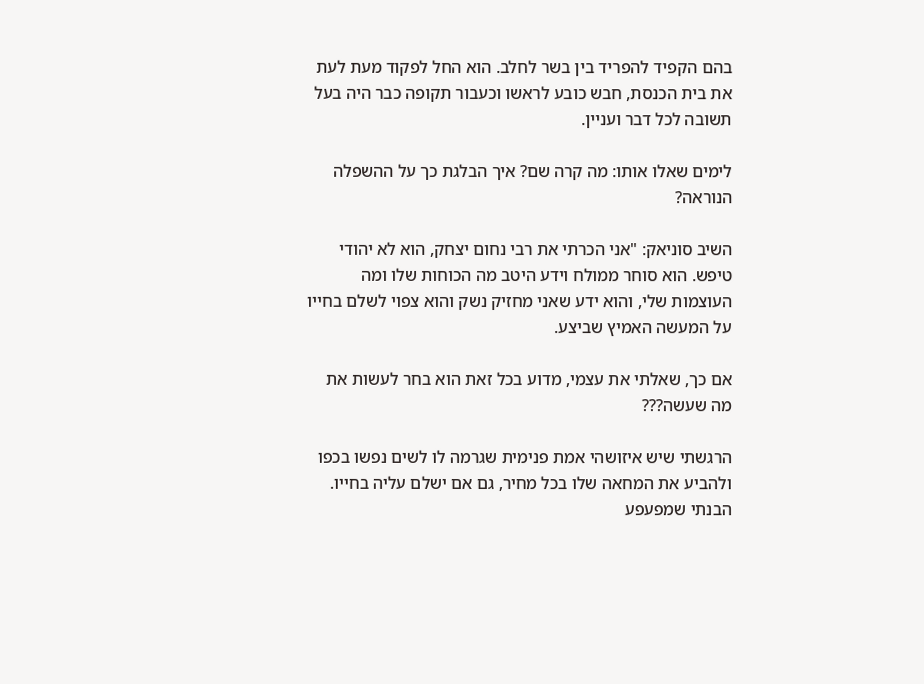בהם הקפיד להפריד בין בשר לחלב. הוא החל לפקוד מעת לעת את בית הכנסת, חבש כובע לראשו וכעבור תקופה כבר היה בעל תשובה לכל דבר ועניין.

לימים שאלו אותו: מה קרה שם? איך הבלגת כך על ההשפלה הנוראה?

השיב סוניאק: "אני הכרתי את רבי נחום יצחק, הוא לא יהודי טיפש. הוא סוחר ממולח וידע היטב מה הכוחות שלו ומה העוצמות שלי, והוא ידע שאני מחזיק נשק והוא צפוי לשלם בחייו על המעשה האמיץ שביצע.

אם כך, שאלתי את עצמי, מדוע בכל זאת הוא בחר לעשות את מה שעשה???

הרגשתי שיש איזושהי אמת פנימית שגרמה לו לשים נפשו בכפו ולהביע את המחאה שלו בכל מחיר, גם אם ישלם עליה בחייו. הבנתי שמפעפע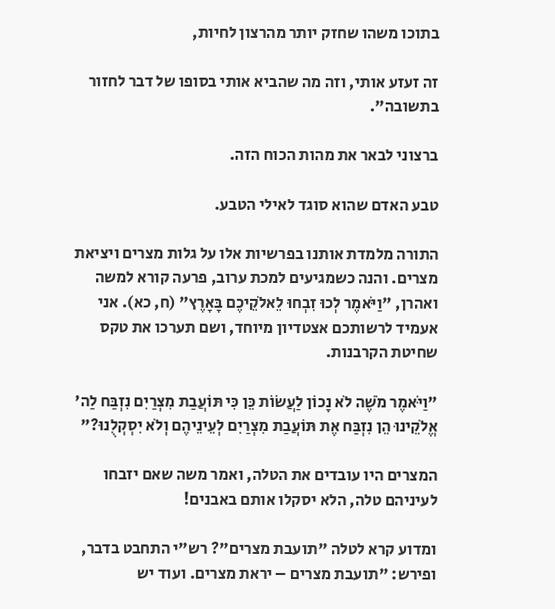בתוכו משהו שחזק יותר מהרצון לחיות,

זה זעזע אותי, וזה מה שהביא אותי בסופו של דבר לחזור בתשובה".

ברצוני לבאר את מהות הכוח הזה.

טבע האדם שהוא סוגד לאילי הטבע.

התורה מלמדת אותנו בפרשיות אלו על גלות מצרים ויציאת מצרים. והנה כשמגיעים למכת ערוב, פרעה קורא למשה ואהרן, "וַיֹּאמֶר לְכוּ זִבְחוּ לֵאלֹקֵיכֶם בָּאָרֶץ" (ח, כא). אני אעמיד לרשותכם אצטדיון מיוחד, ושם תערכו את טקס שחיטת הקרבנות.

"וַיֹּאמֶר מֹשֶׁה לֹא נָכוֹן לַעֲשׂוֹת כֵּן כִּי תּוֹעֲבַת מִצְרַיִם נִזְבַּח לַה' אֱלֹקֵינוּ הֵן נִזְבַּח אֶת תּוֹעֲבַת מִצְרַיִם לְעֵינֵיהֶם וְלֹא יִסְקְלֻנוּ?"

המצרים היו עובדים את הטלה, ואמר משה שאם יזבחו לעיניהם טלה, הלא יסקלו אותם באבנים!

ומדוע קרא לטלה "תועבת מצרים"? רש"י התחבט בדבר, ופירש: "תועבת מצרים – יראת מצרים. ועוד יש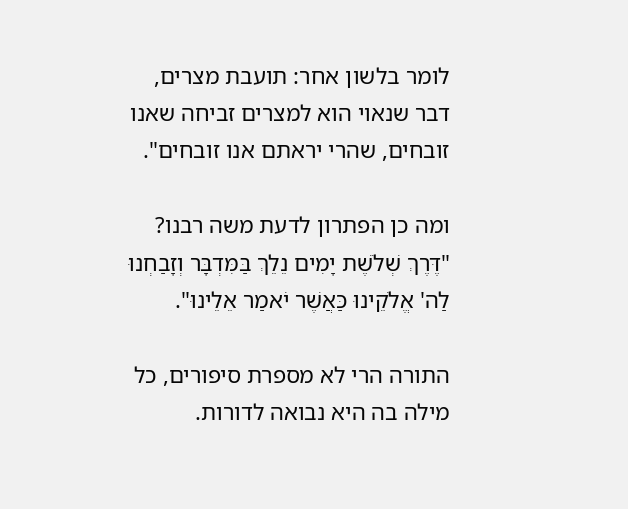לומר בלשון אחר: תועבת מצרים, דבר שנאוי הוא למצרים זביחה שאנו זובחים, שהרי יראתם אנו זובחים".

ומה כן הפתרון לדעת משה רבנו? "דֶּרֶךְ שְׁלֹשֶׁת יָמִים נֵלֵךְ בַּמִּדְבָּר וְזָבַחְנוּ לַה' אֱלֹקֵינוּ כַּאֲשֶׁר יֹאמַר אֵלֵינוּ".

התורה הרי לא מספרת סיפורים, כל מילה בה היא נבואה לדורות.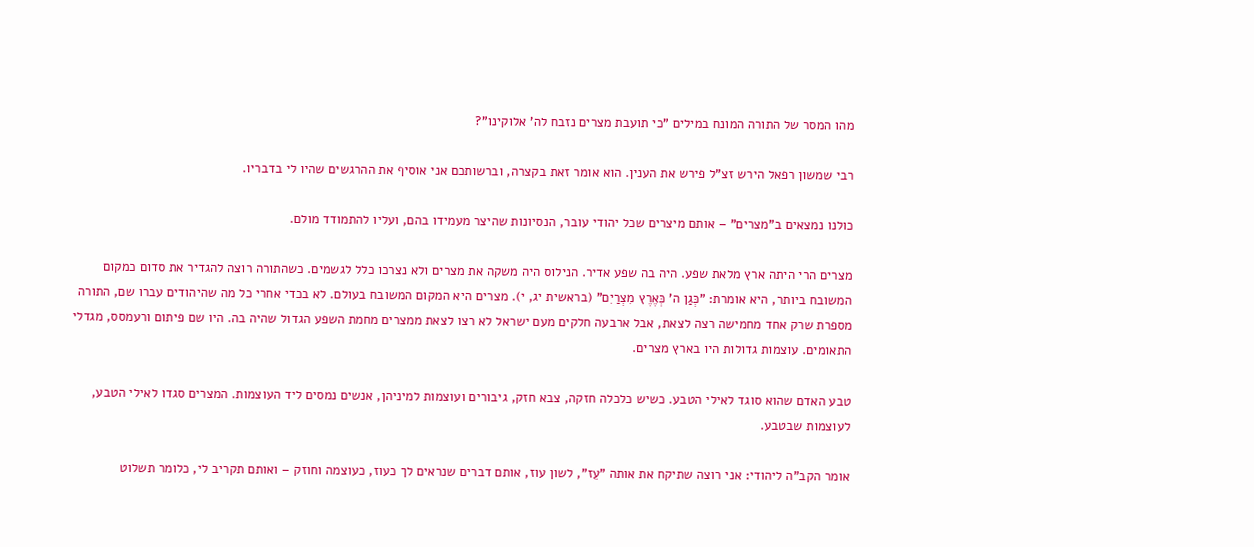מהו המסר של התורה המונח במילים "כי תועבת מצרים נזבח לה' אלוקינו"?

רבי שמשון רפאל הירש זצ"ל פירש את הענין. הוא אומר זאת בקצרה, וברשותכם אני אוסיף את ההרגשים שהיו לי בדבריו.

כולנו נמצאים ב"מצרים" – אותם מיצרים שכל יהודי עובר, הנסיונות שהיצר מעמידו בהם, ועליו להתמודד מולם.

מצרים הרי היתה ארץ מלאת שפע. היה בה שפע אדיר. הנילוס היה משקה את מצרים ולא נצרכו כלל לגשמים. כשהתורה רוצה להגדיר את סדום כמקום המשובח ביותר, היא אומרת: "כְּגַן ה' כְּאֶרֶץ מִצְרַיִם" (בראשית יג, י). מצרים היא המקום המשובח בעולם. לא בכדי אחרי כל מה שהיהודים עברו שם, התורה מספרת שרק אחד מחמישה רצה לצאת, אבל ארבעה חלקים מעם ישראל לא רצו לצאת ממצרים מחמת השפע הגדול שהיה בה. היו שם פיתום ורעמסס, מגדלי התאומים. עוצמות גדולות היו בארץ מצרים.

טבע האדם שהוא סוגד לאילי הטבע. כשיש כלכלה חזקה, צבא חזק, גיבורים ועוצמות למיניהן, אנשים נמסים ליד העוצמות. המצרים סגדו לאילי הטבע, לעוצמות שבטבע.

אומר הקב"ה ליהודי: אני רוצה שתיקח את אותה "עֵז", לשון עוז, אותם דברים שנראים לך כעוז, כעוצמה וחוזק – ואותם תקריב לי, כלומר תשלוט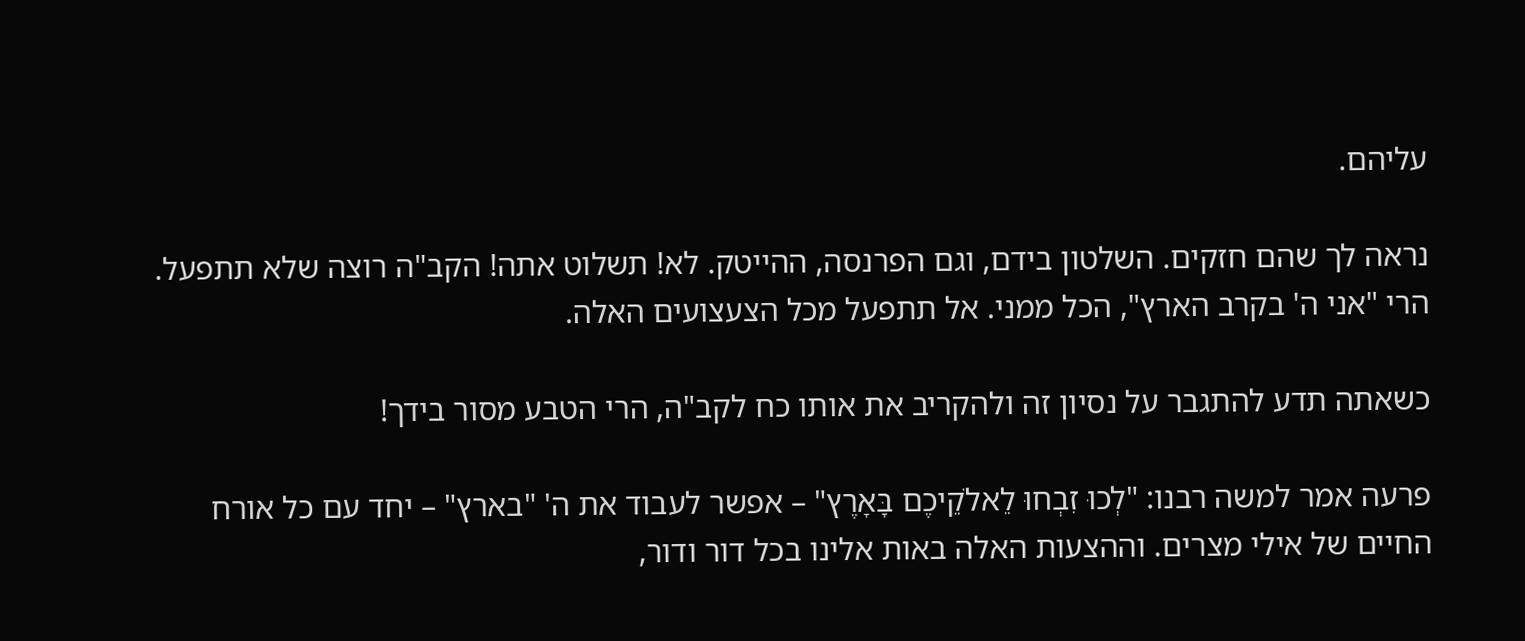עליהם.

נראה לך שהם חזקים. השלטון בידם, וגם הפרנסה, ההייטק. לא! תשלוט אתה! הקב"ה רוצה שלא תתפעל. הרי "אני ה' בקרב הארץ", הכל ממני. אל תתפעל מכל הצעצועים האלה.

כשאתה תדע להתגבר על נסיון זה ולהקריב את אותו כח לקב"ה, הרי הטבע מסור בידך!

פרעה אמר למשה רבנו: "לְכוּ זִבְחוּ לֵאלֹקֵיכֶם בָּאָרֶץ" – אפשר לעבוד את ה' "בארץ" – יחד עם כל אורח החיים של אילי מצרים. וההצעות האלה באות אלינו בכל דור ודור,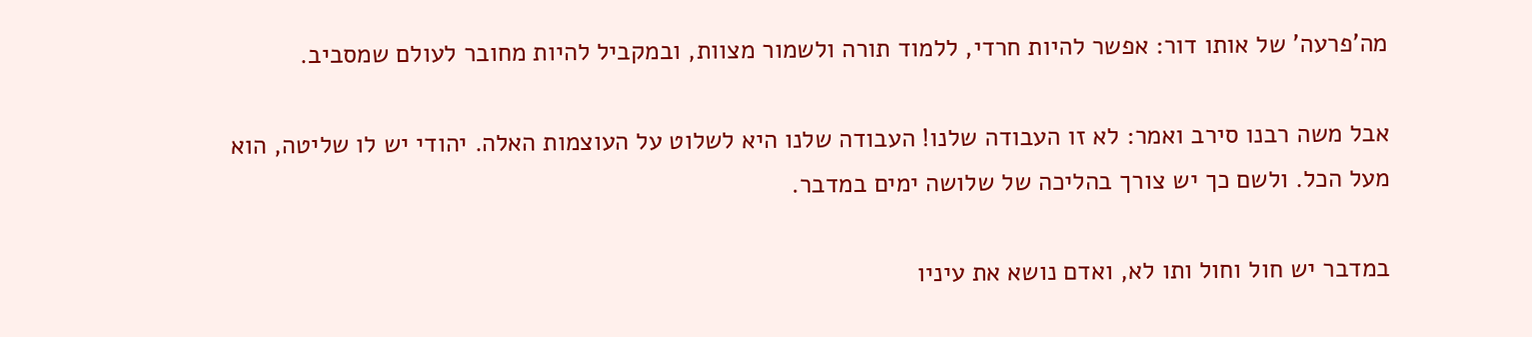מה'פרעה' של אותו דור: אפשר להיות חרדי, ללמוד תורה ולשמור מצוות, ובמקביל להיות מחובר לעולם שמסביב.

אבל משה רבנו סירב ואמר: לא זו העבודה שלנו! העבודה שלנו היא לשלוט על העוצמות האלה. יהודי יש לו שליטה, הוא מעל הכל. ולשם כך יש צורך בהליכה של שלושה ימים במדבר.

במדבר יש חול וחול ותו לא, ואדם נושא את עיניו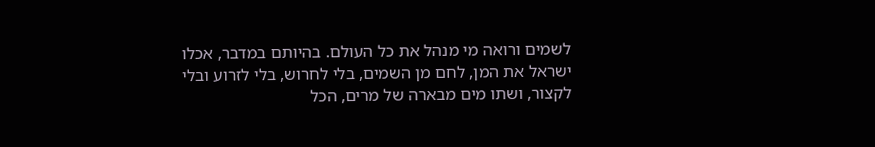לשמים ורואה מי מנהל את כל העולם. בהיותם במדבר, אכלו ישראל את המן, לחם מן השמים, בלי לחרוש, בלי לזרוע ובלי לקצור, ושתו מים מבארה של מרים, הכל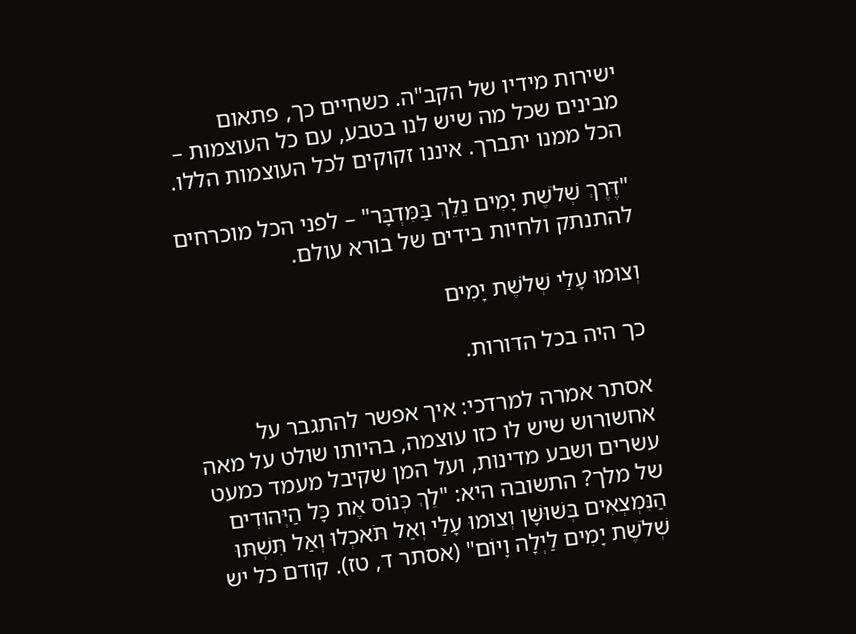ישירות מידיו של הקב"ה. כשחיים כך, פתאום מבינים שכל מה שיש לנו בטבע, עם כל העוצמות – הכל ממנו יתברך. איננו זקוקים לכל העוצמות הללו.

"דֶּרֶךְ שְׁלֹשֶׁת יָמִים נֵלֵךְ בַּמִּדְבָּר" – לפני הכל מוכרחים להתנתק ולחיות בידים של בורא עולם.

וְצוּמוּ עָלַי שְׁלֹשֶׁת יָמִים

כך היה בכל הדורות.

אסתר אמרה למרדכי: איך אפשר להתגבר על אחשורוש שיש לו כזו עוצמה, בהיותו שולט על מאה עשרים ושבע מדינות, ועל המן שקיבל מעמד כמעט של מלך? התשובה היא: "לֵךְ כְּנוֹס אֶת כָּל הַיְּהוּדִים הַנִּמְצְאִים בְּשׁוּשָׁן וְצוּמוּ עָלַי וְאַל תֹּאכְלוּ וְאַל תִּשְׁתּוּ שְׁלֹשֶׁת יָמִים לַיְלָה וָיוֹם" (אסתר ד, טז). קודם כל יש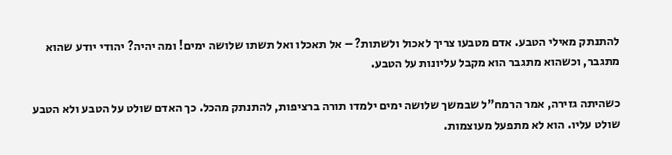להתנתק מאילי הטבע. אדם מטבעו צריך לאכול ולשתות? – אל תאכלו ואל תשתו שלושה ימים! ומה יהיה? יהודי יודע שהוא מתגבר, וכשהוא מתגבר הוא מקבל עליונות על הטבע.

כשהיתה גזירה, אמר הרמח"ל שבמשך שלושה ימים ילמדו תורה ברציפות, להתנתק מהכל. כך האדם שולט על הטבע ולא הטבע שולט עליו. הוא לא מתפעל מעוצמות.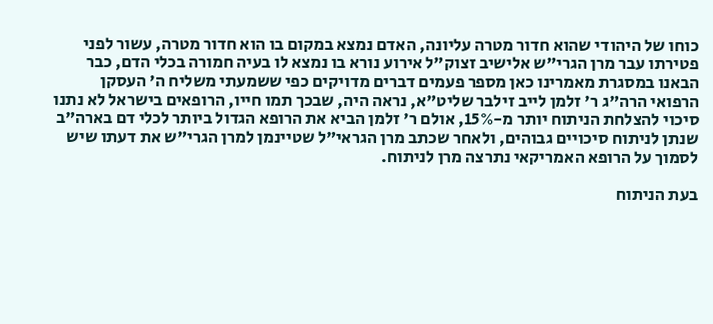כוחו של היהודי שהוא חדור מטרה עליונה, האדם נמצא במקום בו הוא חדור מטרה, עשור לפני פטירתו עבר מרן הגרי"ש אלישיב זצוק"ל אירוע נורא בו נמצא לו בעיה חמורה בכלי הדם, כבר הבאנו במסגרת מאמרינו כאן מספר פעמים דברים מדויקים כפי ששמעתי משליח ה' העסקן הרפואי הרה"ג ר' זלמן לייב זילבר שליט"א, נראה היה, שבכך תמו חייו, הרופאים בישראל לא נתנו סיכוי להצלחת הניתוח יותר מ-15%, אולם ר' זלמן הביא את הרופא הגדול ביותר לכלי דם בארה"ב שנתן לניתוח סיכויים גבוהים, ולאחר שכתב מרן הגראי"ל שטיינמן למרן הגרי"ש את דעתו שיש לסמוך על הרופא האמריקאי נתרצה מרן לניתוח.

בעת הניתוח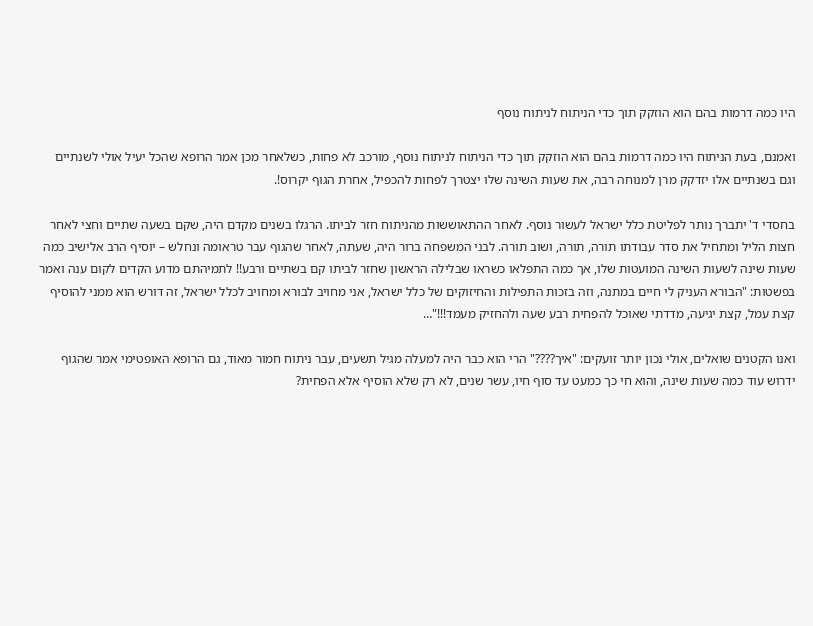היו כמה דרמות בהם הוא הוזקק תוך כדי הניתוח לניתוח נוסף

ואמנם, בעת הניתוח היו כמה דרמות בהם הוא הוזקק תוך כדי הניתוח לניתוח נוסף, מורכב לא פחות, כשלאחר מכן אמר הרופא שהכל יעיל אולי לשנתיים וגם בשנתיים אלו יזדקק מרן למנוחה רבה, את שעות השינה שלו יצטרך לפחות להכפיל, אחרת הגוף יקרוס!.

בחסדי ד' יתברך נותר לפליטת כלל ישראל לעשור נוסף. לאחר ההתאוששות מהניתוח חזר לביתו. הרגלו בשנים מקדם היה, שקם בשעה שתיים וחצי לאחר חצות הליל ומתחיל את סדר עבודתו תורה, תורה, ושוב תורה. לבני המשפחה ברור היה, שעתה, לאחר שהגוף עבר טראומה ונחלש – יוסיף הרב אלישיב כמה שעות שינה לשעות השינה המועטות שלו, אך כמה התפלאו כשראו שבלילה הראשון שחזר לביתו קם בשתיים ורבע!! לתמיהתם מדוע הקדים לקום ענה ואמר בפשטות: "הבורא העניק לי חיים במתנה, וזה בזכות התפילות והחיזוקים של כלל ישראל, אני מחויב לבורא ומחויב לכלל ישראל, זה דורש הוא ממני להוסיף קצת עמל, קצת יגיעה, מדדתי שאוכל להפחית רבע שעה ולהחזיק מעמד!!!"…

ואנו הקטנים שואלים, אולי נכון יותר זועקים: "איך????" הרי הוא כבר היה למעלה מגיל תשעים, עבר ניתוח חמור מאוד, גם הרופא האופטימי אמר שהגוף ידרוש עוד כמה שעות שינה, והוא חי כך כמעט עד סוף חיו, עשר שנים, לא רק שלא הוסיף אלא הפחית?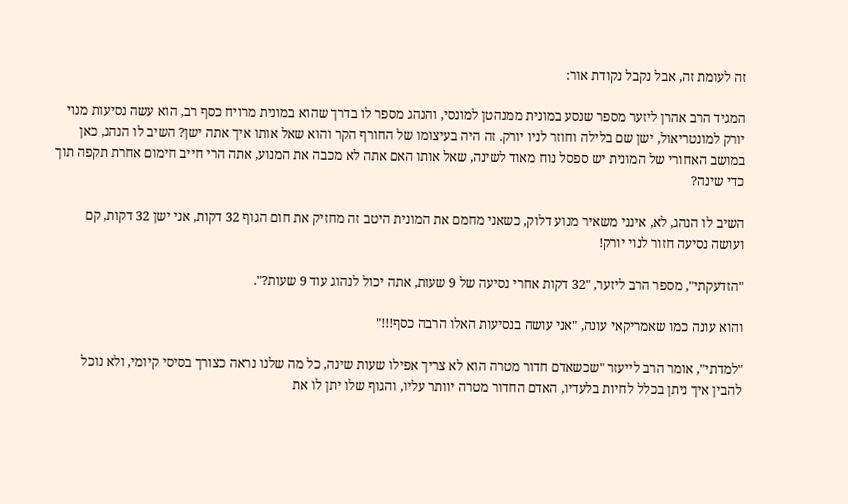זה לעומת זה, אבל נקבל נקודת אור:

המגיד הרב אהרן ליזער מספר שנסע במונית ממנהטן למונסי, והנהג מספר לו בדרך שהוא במונית מרויח כסף רב, הוא עשה נסיעות מנוי יורק למונטריאול, ישן שם בלילה וחוזר לניו יורק. זה היה בעיצומו של החורף הקר והוא שאל אותו איך אתה ישן? השיב לו הנהג, כאן במושב האחורי של המונית יש ספסל נוח מאוד לשינה, שאל אותו האם אתה לא מכבה את המנוע, אתה הרי חייב חימום אחרת תקפה תוך כדי שינה?

השיב לו הנהג, לא, אינני משאיר מנוע דלוק, כשאני מחמם את המונית היטב זה מחזיק את חום הגוף 32 דקות, אני ישן 32 דקות, קם ועושה נסיעה חזור לנוי יורק!

"הזדעקתי", מספר הרב ליזער, "32 דקות אחרי נסיעה של 9 שעות, אתה יכול לנהוג עוד 9 שעות?".

והוא עונה כמו שאמריקאי עונה, "אני עושה בנסיעות האלו הרבה כסף!!!"

"למדתי", אומר הרב לייעזר "שכשאדם חדור מטרה הוא לא צריך אפילו שעות שינה, כל מה שלנו נראה כצורך בסיסי קיומי, ולא נוכל להבין איך ניתן בכלל לחיות בלעדיו, האדם החדור מטרה יוותר עליו, והגוף שלו יתן לו את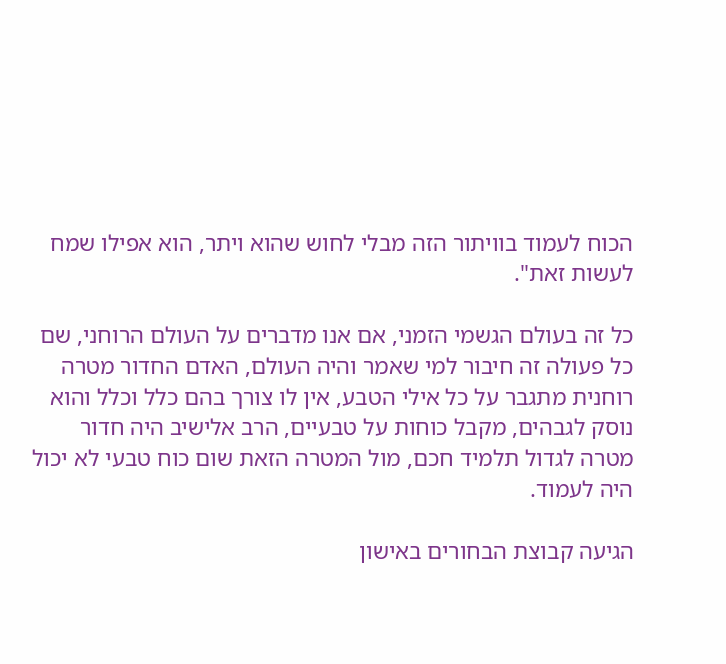הכוח לעמוד בוויתור הזה מבלי לחוש שהוא ויתר, הוא אפילו שמח לעשות זאת".

כל זה בעולם הגשמי הזמני, אם אנו מדברים על העולם הרוחני, שם כל פעולה זה חיבור למי שאמר והיה העולם, האדם החדור מטרה רוחנית מתגבר על כל אילי הטבע, אין לו צורך בהם כלל וכלל והוא נוסק לגבהים, מקבל כוחות על טבעיים, הרב אלישיב היה חדור מטרה לגדול תלמיד חכם, מול המטרה הזאת שום כוח טבעי לא יכול היה לעמוד.

הגיעה קבוצת הבחורים באישון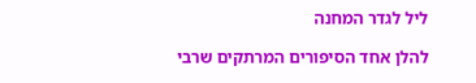ליל לגדר המחנה

להלן אחד הסיפורים המרתקים שרבי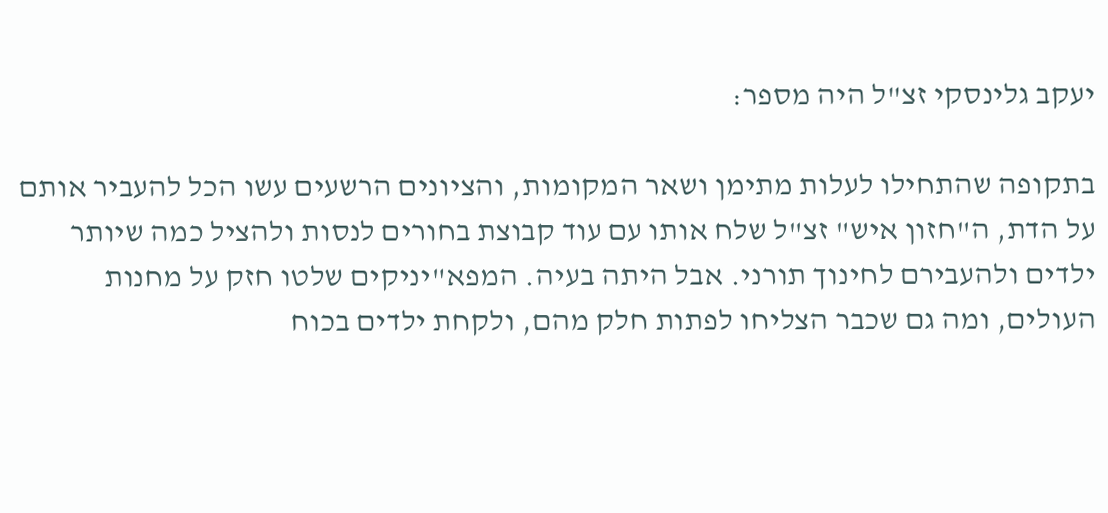יעקב גלינסקי זצ"ל היה מספר:

בתקופה שהתחילו לעלות מתימן ושאר המקומות, והציונים הרשעים עשו הכל להעביר אותם על הדת, ה"חזון איש" זצ"ל שלח אותו עם עוד קבוצת בחורים לנסות ולהציל כמה שיותר ילדים ולהעבירם לחינוך תורני. אבל היתה בעיה. המפא"יניקים שלטו חזק על מחנות העולים, ומה גם שכבר הצליחו לפתות חלק מהם, ולקחת ילדים בכוח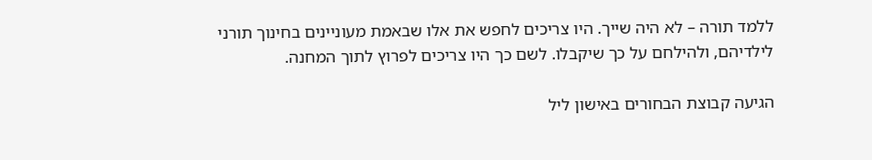ללמד תורה – לא היה שייך. היו צריכים לחפש את אלו שבאמת מעוניינים בחינוך תורני לילדיהם, ולהילחם על כך שיקבלו. לשם כך היו צריכים לפרוץ לתוך המחנה.

הגיעה קבוצת הבחורים באישון ליל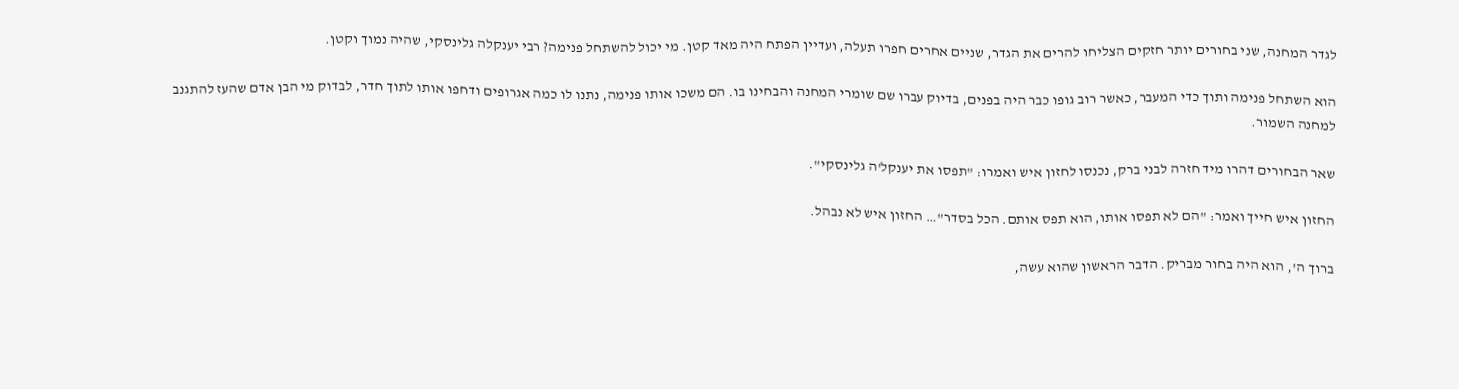לגדר המחנה, שני בחורים יותר חזקים הצליחו להרים את הגדר, שניים אחרים חפרו תעלה, ועדיין הפתח היה מאד קטן. מי יכול להשתחל פנימה? רבי יענקלה גלינסקי, שהיה נמוך וקטן.

הוא השתחל פנימה ותוך כדי המעבר, כאשר רוב גופו כבר היה בפנים, בדיוק עברו שם שומרי המחנה והבחינו בו. הם משכו אותו פנימה, נתנו לו כמה אגרופים ודחפו אותו לתוך חדר, לבדוק מי הבן אדם שהעז להתגנב למחנה השמור.

שאר הבחורים דהרו מיד חזרה לבני ברק, נכנסו לחזון איש ואמרו: "תפסו את יענקל'ה גלינסקי".

החזון איש חייך ואמר: "הם לא תפסו אותו, הוא תפס אותם. הכל בסדר"… החזון איש לא נבהל.

ברוך ה', הוא היה בחור מבריק. הדבר הראשון שהוא עשה,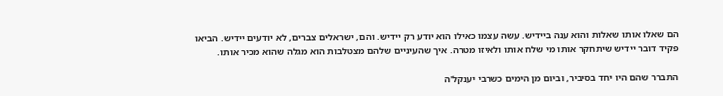הם שאלו אותו שאלות והוא ענה ביידיש. עשה עצמו כאילו הוא יודע רק יידיש. והם, ישראלים צברים, לא יודעים יידיש. הביאו פקיד דובר יידיש שיתחקר אותו מי שלח אותו ולאיזו מטרה. איך שהעיניים שלהם מצטלבות הוא מגלה שהוא מכיר אותו.

התברר שהם היו יחד בסיביר, וביום מן הימים כשרבי יענקל'ה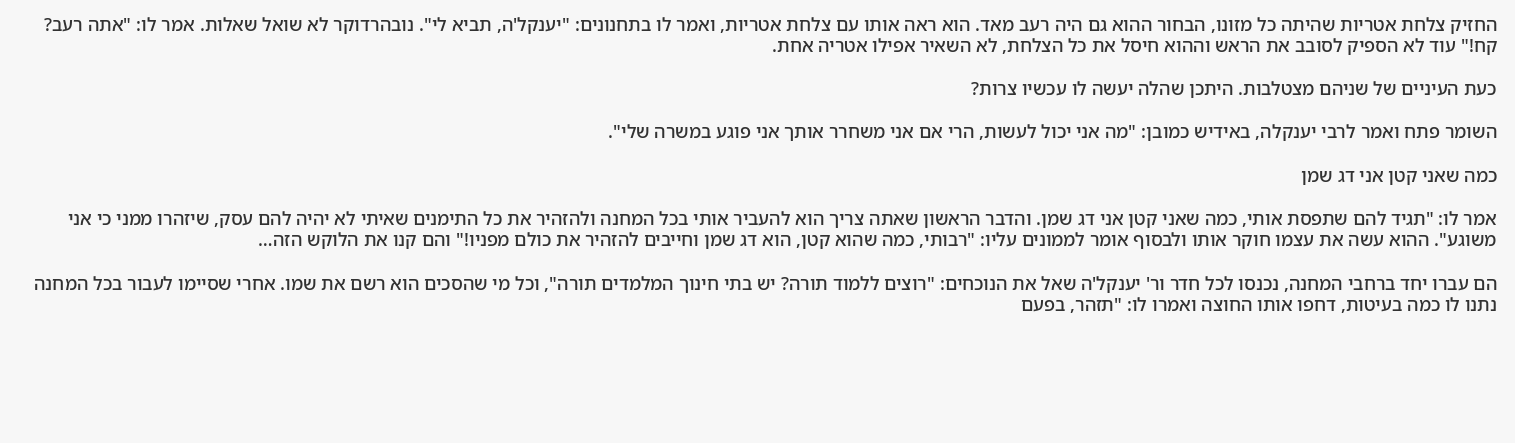החזיק צלחת אטריות שהיתה כל מזונו, הבחור ההוא גם היה רעב מאד. הוא ראה אותו עם צלחת אטריות, ואמר לו בתחנונים: "יענקל'ה, תביא לי". נובהרדוקר לא שואל שאלות. אמר לו: "אתה רעב? קח!" עוד לא הספיק לסובב את הראש וההוא חיסל את כל הצלחת, לא השאיר אפילו אטריה אחת.

כעת העיניים של שניהם מצטלבות. היתכן שהלה יעשה לו עכשיו צרות?

השומר פתח ואמר לרבי יענקלה, באידיש כמובן: "מה אני יכול לעשות, הרי אם אני משחרר אותך אני פוגע במשרה שלי".

כמה שאני קטן אני דג שמן

אמר לו: "תגיד להם שתפסת אותי, כמה שאני קטן אני דג שמן. והדבר הראשון שאתה צריך הוא להעביר אותי בכל המחנה ולהזהיר את כל התימנים שאיתי לא יהיה להם עסק, שיזהרו ממני כי אני משוגע". ההוא עשה את עצמו חוקר אותו ולבסוף אומר לממונים עליו: "רבותי, כמה שהוא קטן, הוא דג שמן וחייבים להזהיר את כולם מפניו!" והם קנו את הלוקש הזה…

הם עברו יחד ברחבי המחנה, נכנסו לכל חדר ור' יענקל'ה שאל את הנוכחים: "רוצים ללמוד תורה? יש בתי חינוך המלמדים תורה", וכל מי שהסכים הוא רשם את שמו. אחרי שסיימו לעבור בכל המחנה נתנו לו כמה בעיטות, דחפו אותו החוצה ואמרו לו: "תזהר, בפעם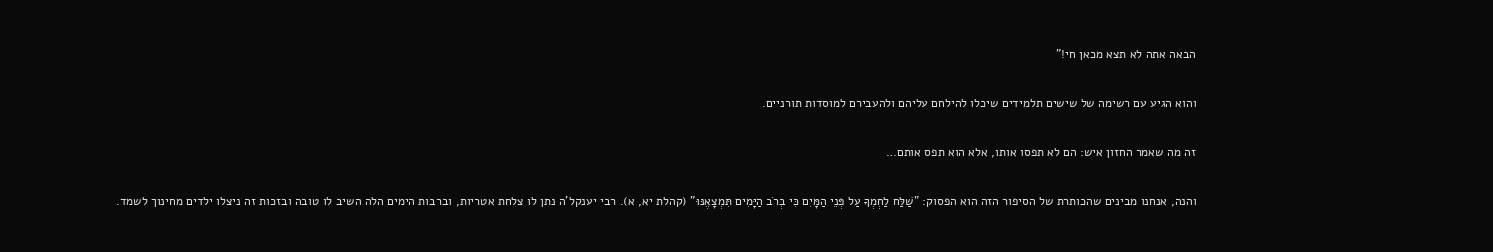הבאה אתה לא תצא מכאן חי!"

והוא הגיע עם רשימה של שישים תלמידים שיכלו להילחם עליהם ולהעבירם למוסדות תורניים.

זה מה שאמר החזון איש: הם לא תפסו אותו, אלא הוא תפס אותם…

והנה, אנחנו מבינים שהכותרת של הסיפור הזה הוא הפסוק: "שַׁלַּח לַחְמְךָ עַל פְּנֵי הַמָּיִם כִּי בְרֹב הַיָּמִים תִּמְצָאֶנּוּ" (קהלת יא, א). רבי יענקל'ה נתן לו צלחת אטריות, וברבות הימים הלה השיב לו טובה ובזכות זה ניצלו ילדים מחינוך לשמד.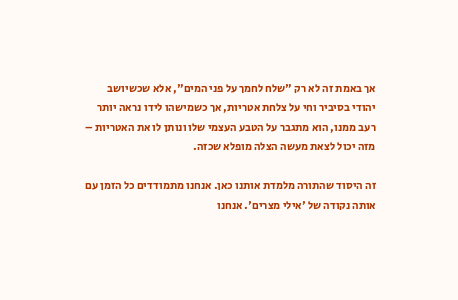אך באמת זה לא רק "שלח לחמך על פני המים", אלא שכשיושב יהודי בסיביר וחי על צלחת אטריות, אך כשמישהו לידו נראה יותר רעב ממנו, הוא מתגבר על הטבע העצמי שלו ונותן לו את האטריות – מזה יכול לצאת מעשה הצלה מופלא שכזה.

זה היסוד שהתורה מלמדת אותנו כאן. אנחנו מתמודדים כל הזמן עם אותה נקודה של 'אילי מצרים'. אנחנו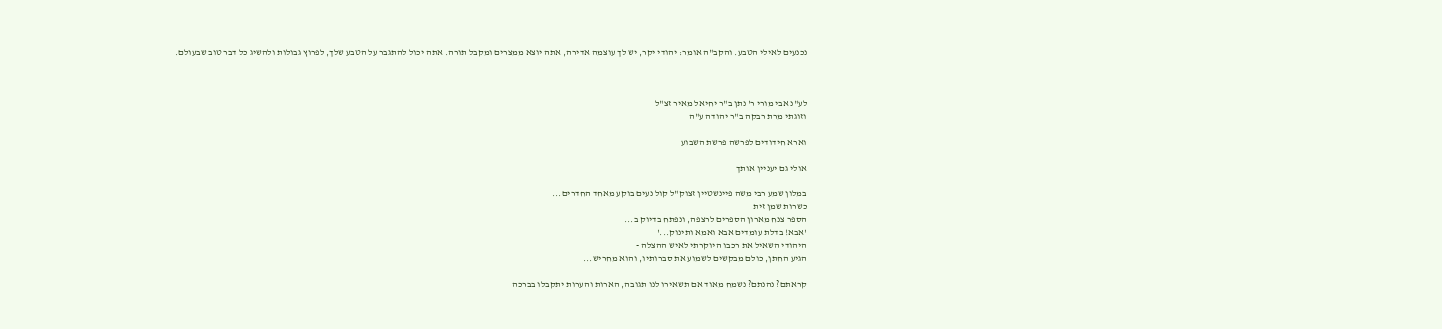נכנעים לאילי הטבע. והקב"ה אומר: יהודי יקר, יש לך עוצמה אדירה, אתה יוצא ממצרים ומקבל תורה. אתה יכול להתגבר על הטבע שלך, לפרוץ גבולות ולהשיג כל דבר טוב שבעולם.



לע"נ אבי מורי ר' נתן ב"ר יחיאל מאיר זצ"ל
וזוגתי מרת רבקה ב"ר יהודה ע"ה

וארא חידודים לפרשה פרשת השבוע

אולי גם יעניין אותך

במלון שמע רבי משה פיינשטיין זצוק"ל קול נעים בוקע מאחד החדרים...
כשרות שמן זית
הספר צנח מארון הספרים לרצפה, ונפתח בדיוק ב...
'אבא! בדלת עומדים אבא ואמא ותינוק...'
היהודי השאיל את רכבו היוקרתי לאיש ההצלה -
הגיע החתן, כולם מבקשים לשמוע את סברותיו, והוא מחריש...

קראתם? נהנתם? נשמח מאוד אם תשאירו לנו תגובה, הארות והערות יתקבלו בברכה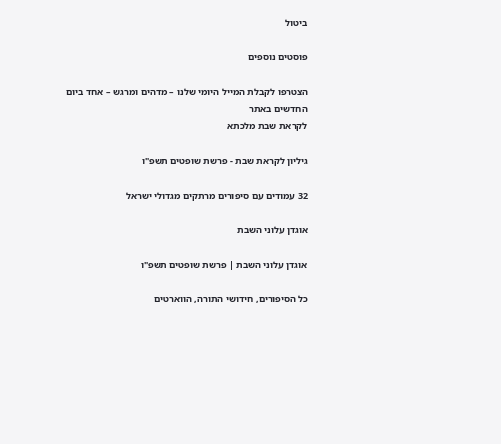ביטול

פוסטים נוספים

הצטרפו לקבלת המייל היומי שלנו – מדהים ומרגש – אחד ביום
החדשים באתר
לקראת שבת מלכתא

גיליון לקראת שבת - פרשת שופטים תשפ"ו

32 עמודים עם סיפורים מרתקים מגדולי ישראל

אוגדן עלוני השבת

אוגדן עלוני השבת | פרשת שופטים תשפ"ו

כל הסיפורים, חידושי התורה, הווארטים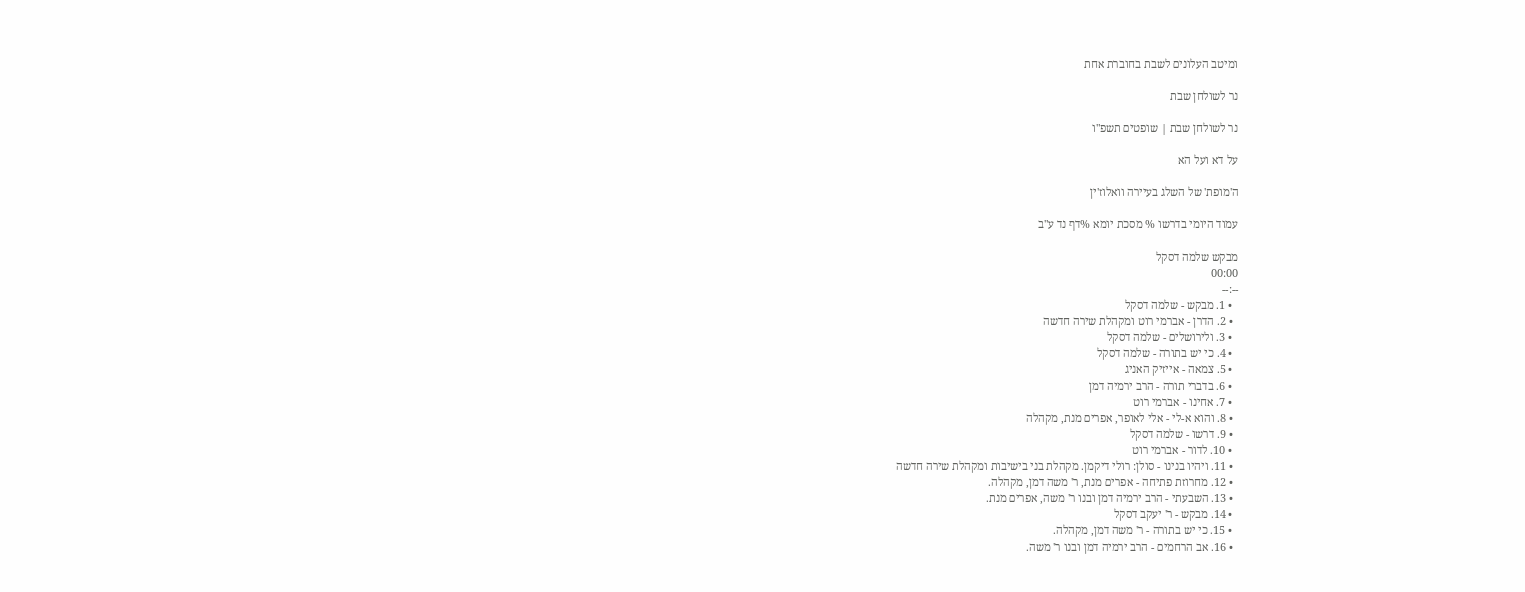ומיטב העלונים לשבת בחוברת אחת

נר לשולחן שבת

נר לשולחן שבת | שופטים תשפ"ו

על דא ועל הא

ה'מופת' של השלג בעיירה וואלוז'ין

עמוד היומי בדרשו % מסכת יומא %דף נד ע"ב

מבקש שלמה דסקל
00:00
--:--
  • 1. מבקש - שלמה דסקל
  • 2. הדרן - אברמי רוט ומקהלת שירה חדשה
  • 3. ולירושלים - שלמה דסקל
  • 4. כי יש בתורה - שלמה דסקל
  • 5. צמאה - אייזיק האניג
  • 6. בדברי תורה - הרב ירמיה דמן
  • 7. אחינו - אברמי רוט
  • 8. והוא א-לי - אלי לאופר, אפרים מנת, מקהלה
  • 9. דרשו - שלמה דסקל
  • 10. לדור - אברמי רוט
  • 11. ויהיו בנינו - סולן: רולי דיקמן. מקהלת בני בישיבות ומקהלת שירה חדשה
  • 12. מחרוזת פתיחה - אפרים מנת, ר' משה דמן, מקהלה.
  • 13. השבעתי - הרב ירמיה דמן ובנו ר' משה, אפרים מנת.
  • 14. מבקש - ר' יעקב דסקל
  • 15. כי יש בתורה - ר' משה דמן, מקהלה.
  • 16. אב הרחמים - הרב ירמיה דמן ובנו ר' משה.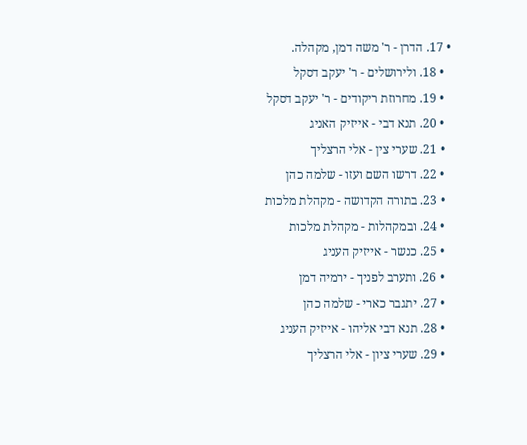• 17. הדרן - ר' משה דמן, מקהלה.
  • 18. ולירושלים - ר' יעקב דסקל
  • 19. מחרוזת ריקודים - ר' יעקב דסקל
  • 20. תנא דבי - אייזיק האניג
  • 21. שערי צין - אלי הרצליך
  • 22. דרשו השם ועזו - שלמה כהן
  • 23. בתורה הקדושה - מקהלת מלכות
  • 24. ובמקהלות - מקהלת מלכות
  • 25. כנשר - אייזיק העניג
  • 26. ותערב לפניך - ירמיה דמן
  • 27. יתגבר כארי - שלמה כהן
  • 28. תנא דבי אליהו - אייזיק העניג
  • 29. שערי ציון - אלי הרצליך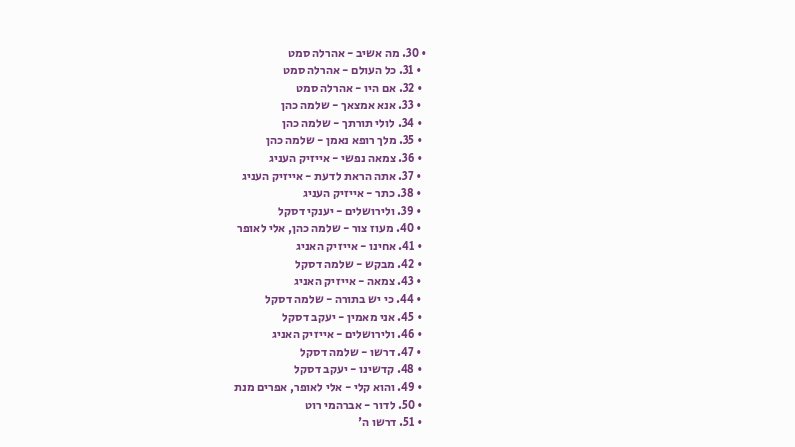• 30. מה אשיב - אהרלה סמט
  • 31. כל העולם - אהרלה סמט
  • 32. אם היו - אהרלה סמט
  • 33. אנא אמצאך - שלמה כהן
  • 34. לולי תורתך - שלמה כהן
  • 35. מלך רופא נאמן - שלמה כהן
  • 36. צמאה נפשי - אייזיק העניג
  • 37. אתה הראת לדעת - אייזיק העניג
  • 38. כתר - אייזיק העניג
  • 39. ולירושלים - יענקי דסקל
  • 40. מעוז צור - שלמה כהן, אלי לאופר
  • 41. אחינו - אייזיק האניג
  • 42. מבקש - שלמה דסקל
  • 43. צמאה - אייזיק האניג
  • 44. כי יש בתורה - שלמה דסקל
  • 45. אני מאמין - יעקב דסקל
  • 46. ולירושלים - אייזיק האניג
  • 47. דרשו - שלמה דסקל
  • 48. קדשינו - יעקב דסקל
  • 49. והוא קלי - אלי לאופר, אפרים מנת
  • 50. לדור - אברהמי רוט
  • 51. דרשו ה'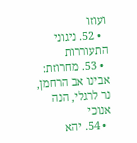ועוזו
  • 52. ניגוני התעוררות
  • 53. מחרוזת: אבינו אב הרחמן, נר לרגלי, הנה אנוכי
  • 54. יהא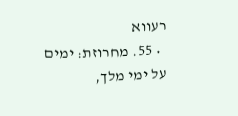רעווא
  • 55. מחרוזת: ימים על ימי מלך,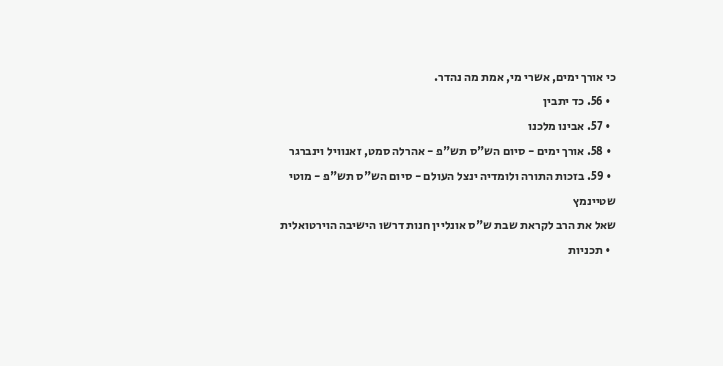כי אורך ימים, אשרי מי, אמת מה נהדר.
  • 56. כד יתבין
  • 57. אבינו מלכנו
  • 58. אורך ימים - סיום הש"ס תש"פ - אהרלה סמט, זאנוויל וינברגר
  • 59. בזכות התורה ולומדיה ינצל העולם - סיום הש"ס תש"פ - מוטי שטיינמץ
שאל את הרב לקראת שבת ש"ס אונליין חנות דרשו הישיבה הוירטואלית
  • תכניות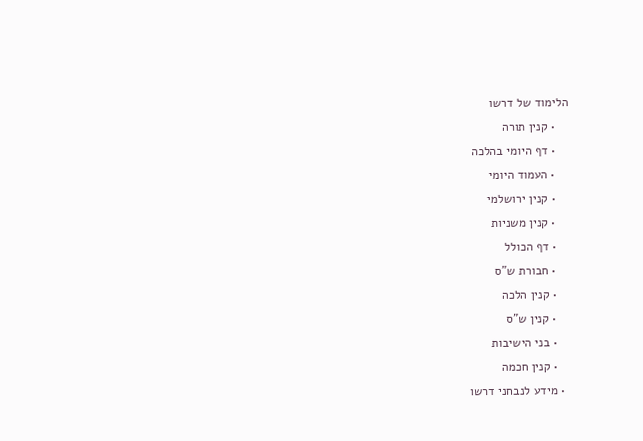הלימוד של דרשו
    • קנין תורה
    • דף היומי בהלכה
    • העמוד היומי
    • קנין ירושלמי
    • קנין משניות
    • דף הכולל
    • חבורת ש"ס
    • קנין הלכה
    • קנין ש"ס
    • בני הישיבות
    • קנין חכמה
  • מידע לנבחני דרשו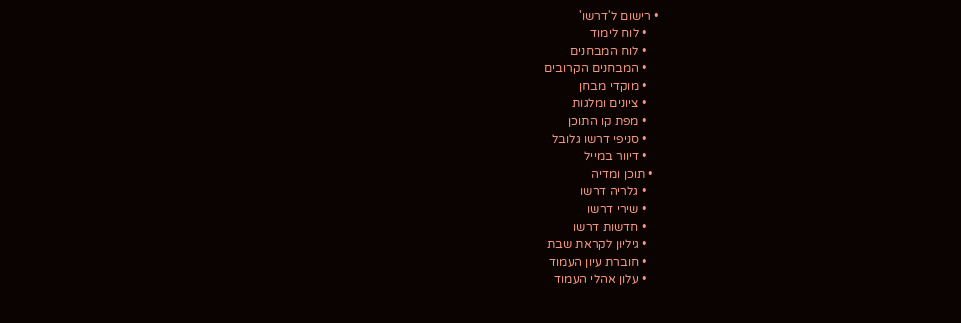• רישום ל'דרשו'
    • לוח לימוד
    • לוח המבחנים
    • המבחנים הקרובים
    • מוקדי מבחן
    • ציונים ומלגות
    • מפת קו התוכן
    • סניפי דרשו גלובל
    • דיוור במייל
  • תוכן ומדיה
    • גלריה דרשו
    • שירי דרשו
    • חדשות דרשו
    • גיליון לקראת שבת
    • חוברת עיון העמוד
    • עלון אהלי העמוד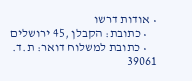• אודות דרשו
    • כתובת: הקבלן ,45 ירושלים
    • כתובת למשלוח דואר: ת.ד. 39061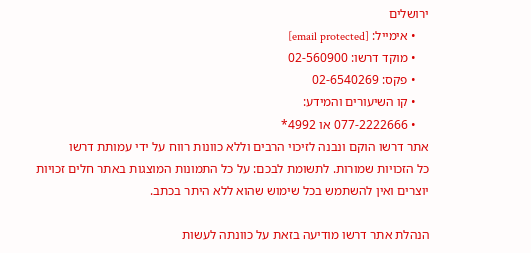ירושלים
    • אימייל: [email protected]
    • מוקד דרשו: 02-560900
    • פקס: 02-6540269
    • קו השיעורים והמידע:
    • 077-2222666 או 4992*
אתר דרשו הוקם ונבנה לזיכוי הרבים וללא כוונות רווח על ידי עמותת דרשו
כל הזכויות שמורות. לתשומת לבכם: על כל התמונות המוצגות באתר חלים זכויות יוצרים ואין להשתמש בכל שימוש שהוא ללא היתר בכתב.

הנהלת אתר דרשו מודיעה בזאת על כוונתה לעשות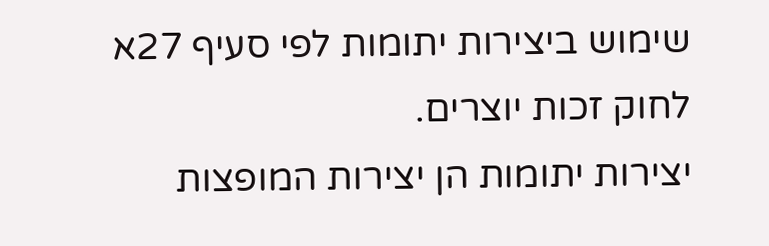שימוש ביצירות יתומות לפי סעיף 27א לחוק זכות יוצרים.
יצירות יתומות הן יצירות המופצות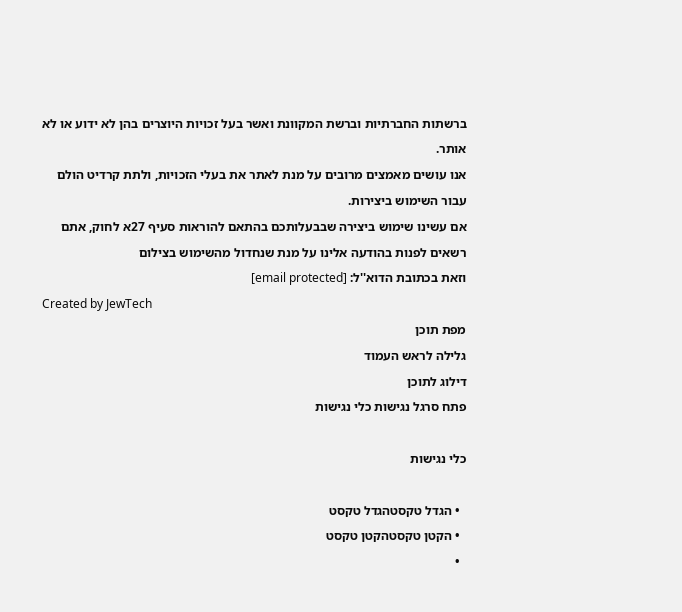ברשתות החברתיות וברשת המקוונת ואשר בעל זכויות היוצרים בהן לא ידוע או לא אותר.
אנו עושים מאמצים מרובים על מנת לאתר את בעלי הזכויות, ולתת קרדיט הולם עבור השימוש ביצירות.
אם עשינו שימוש ביצירה שבבעלותכם בהתאם להוראות סעיף 27א לחוק, אתם רשאים לפנות בהודעה אלינו על מנת שנחדול מהשימוש בצילום
וזאת בכתובת הדוא''ל: [email protected]
Created by JewTech
מפת תוכן
גלילה לראש העמוד
דילוג לתוכן
פתח סרגל נגישות כלי נגישות

כלי נגישות

  • הגדל טקסטהגדל טקסט
  • הקטן טקסטהקטן טקסט
  •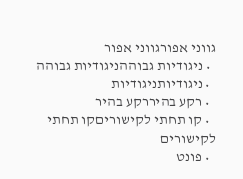גווני אפורגווני אפור
  • ניגודיות גבוההניגודיות גבוהה
  • ניגודיותניגודיות
  • רקע בהיררקע בהיר
  • קו תחתי לקישוריםקו תחתי לקישורים
  • פונט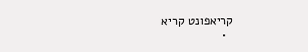קריאפונט קריא
  •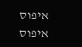איפוס איפוס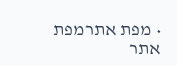• מפת אתרמפת אתר